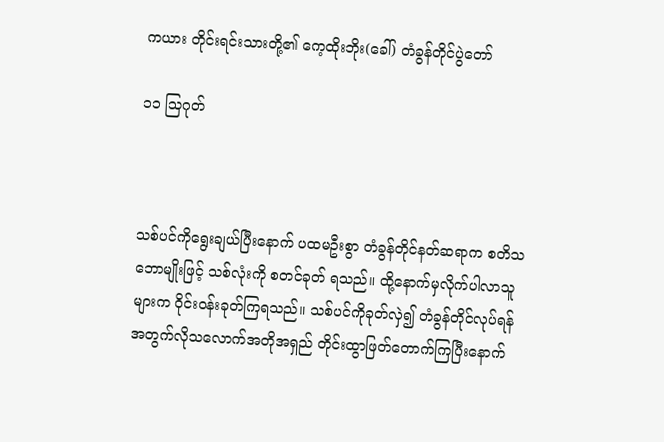ကယား တိုင်းရင်းသားတို့၏ ကေ့ထိုးဘိုး(ခေါ်) တံခွန်တိုင်ပွဲတော်

၁၁ သြဂုတ်



သစ်ပင်ကိုရွေးချယ်ပြီးနောက် ပထမဦးစွာ တံခွန်တိုင်နတ်ဆရာက စတိသဘောမျိုးဖြင့် သစ်လုံးကို စတင်ခုတ် ရသည်။ ထို့နောက်မှလိုက်ပါလာသူများက ဝိုင်းဝန်းခုတ်ကြရသည်။ သစ်ပင်ကိုခုတ်လှဲ၍ တံခွန်တိုင်လုပ်ရန်အတွက်လိုသလောက်အတိုအရှည် တိုင်းထွာဖြတ်တောက်ကြပြီးနောက်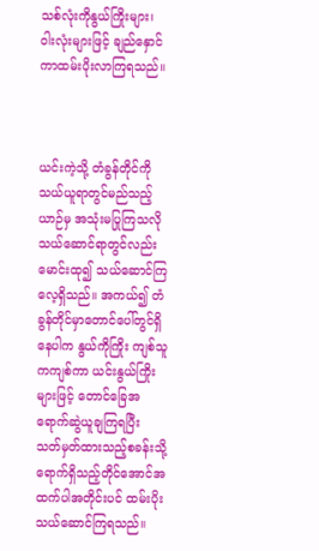သစ်လုံးကိုနွယ်ကြိုးများ၊ ဝါးလုံးများဖြင့် ချည်နှောင်ကာထမ်းပိုးလာကြရသည်။



ယင်းကဲ့သို့ တံခွန်တိုင်ကိုသယ်ယူရာတွင်မည်သည့်ယာဉ်မှ အသုံးမပြုကြသလို သယ်ဆောင်ရာတွင်လည်း မောင်းထု၍ သယ်ဆောင်ကြလေ့ရှိသည်။ အကယ်၍ တံခွန်တိုင်မှာတောင်ပေါ်တွင်ရှိနေပါက နွယ်ကိုကြိုး ကျစ်သူကကျစ်ကာ ယင်းနွယ်ကြိုးများဖြင့် တောင်ခြေအရောက်ဆွဲယူချကြရပြီး သတ်မှတ်ထားသည့်စခန်းသို့ ရောက်ရှိသည့်တိုင်အောင်အထက်ပါအတိုင်းပင် ထမ်းပိုးသယ်ဆောင်ကြရသည်။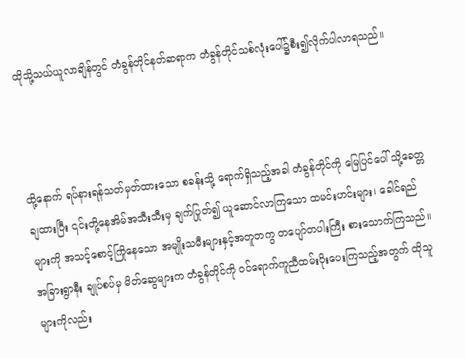ထိုသို့သယ်ယူလာချိန်တွင် တံခွန်တိုင်နတ်ဆရာက တံခွန်တိုင်သစ်လုံးပေါ်၌စီး၍လိုက်ပါလာရသည်။



ထို့နောက် ရပ်နားရန်သတ်မှတ်ထားသော စခန်းသို့ ရောက်ရှိသည့်အခါ တံခွန်တိုင်ကို မြေပြင်ပေါ် သို့ခေတ္တ ချထားပြီး ၎င်းတို့နေအိမ်အသီးသီးမှ ချက်ပြုတ်၍ ယူဆောင်လာကြသော ထမင်းဟင်းများ၊ ခေါင်ရည်များကို အသင့်စောင့်ကြိုနေသော အမျိုးသမီးများနှင့်အတူတကွ တပျော်တပါးကြီး စားသောက်ကြသည်။ အခြားရွာနီး ချုပ်စပ်မှ မိတ်ဆွေများက တံခွန်တိုင်ကို ဝင်ရောက်ကူညီထမ်းပိုးပေးကြသည့်အတွက် ထိုသူများကိုလည်း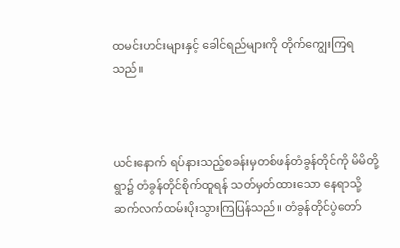ထမင်းဟင်းများနှင့် ခေါင်ရည်များကို တိုက်ကျွေးကြရသည်။



ယင်းနောက် ရပ်နားသည့်စခန်းမှတစ်ဖန်တံခွန်တိုင်ကို မိမိတို့ရွာ၌ တံခွန်တိုင်စိုက်ထူရန် သတ်မှတ်ထားသော နေရာသို့ ဆက်လက်ထမ်းပိုးသွားကြပြန်သည်။ တံခွန်တိုင်ပွဲတော်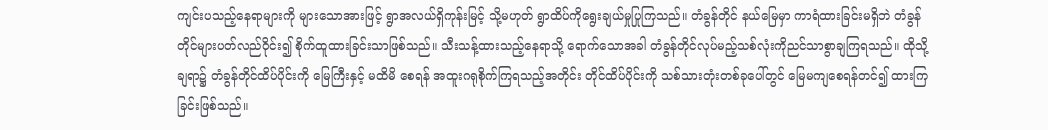ကျင်းပသည့်နေရာများကို များသောအားဖြင့် ရွာအလယ်ရှိကုန်းမြင့် သို့မဟုတ် ရွာထိပ်ကိုရွေးချယ်မှုပြုကြသည်။ တံခွန်တိုင် နယ်မြေမှာ ကာရံထားခြင်းမရှိဘဲ တံခွန်တိုင်များပတ်လည်ဝိုင်း၍ စိုက်ထူထားခြင်းသာဖြစ်သည်။ သီးသန့်ထားသည့်နေရာသို့ ရောက်သောအခါ တံခွန်တိုင်လုပ်မည့်သစ်လုံးကိုညင်သာစွာချကြရသည်။ ထိုသို့ချရာ၌ တံခွန်တိုင်ထိပ်ပိုင်းကို မြေကြီးနှင့် မထိမိ စေရန် အထူးဂရုစိုက်ကြရသည့်အတိုင်း တိုင်ထိပ်ပိုင်းကို သစ်သားတုံးတစ်ခုပေါ်တွင် မြေမကျစေရန်တင်၍ ထားကြခြင်းဖြစ်သည်။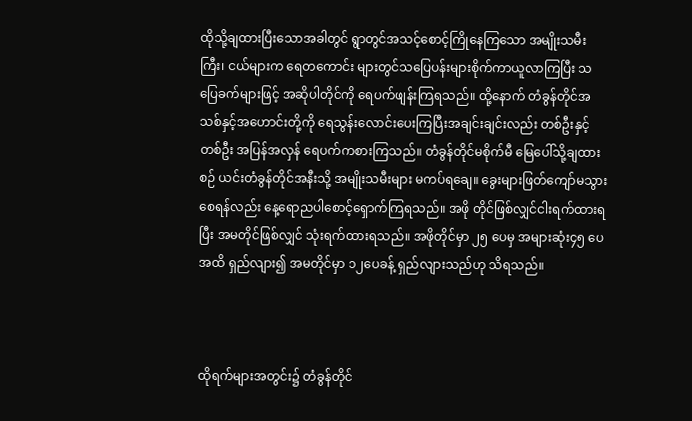ထိုသို့ချထားပြီးသောအခါတွင် ရွာတွင်အသင့်စောင့်ကြိုနေကြသော အမျိုးသမီးကြီး၊ ငယ်များက ရေတကောင်း များတွင်သပြေပန်းများစိုက်ကာယူလာကြပြီး သပြေခက်များဖြင့် အဆိုပါတိုင်ကို ရေပက်ဖျန်းကြရသည်။ ထို့နောက် တံခွန်တိုင်အသစ်နှင့်အဟောင်းတို့ကို ရေသွန်းလောင်းပေးကြပြီးအချင်းချင်းလည်း တစ်ဦးနှင့်တစ်ဦး အပြန်အလှန် ရေပက်ကစားကြသည်။ တံခွန်တိုင်မစိုက်မီ မြေပေါ်သို့ချထားစဉ် ယင်းတံခွန်တိုင်အနီးသို့ အမျိုးသမီးများ မကပ်ရချေ။ ခွေးများဖြတ်ကျော်မသွားစေရန်လည်း နေ့ရောညပါစောင့်ရှောက်ကြရသည်။ အဖို တိုင်ဖြစ်လျှင်ငါးရက်ထားရပြီး အမတိုင်ဖြစ်လျှင် သုံးရက်ထားရသည်။ အဖိုတိုင်မှာ ၂၅ ပေမှ အများဆုံး၄၅ ပေအထိ ရှည်လျား၍ အမတိုင်မှာ ၁၂ပေခန့် ရှည်လျားသည်ဟု သိရသည်။



ထိုရက်များအတွင်း၌ တံခွန်တိုင်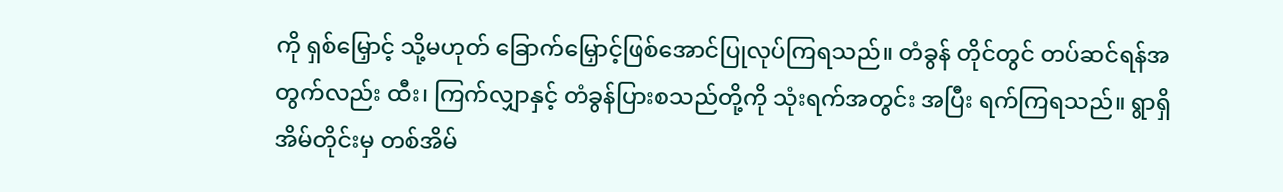ကို ရှစ်မြှောင့် သို့မဟုတ် ခြောက်မြှောင့်ဖြစ်အောင်ပြုလုပ်ကြရသည်။ တံခွန် တိုင်တွင် တပ်ဆင်ရန်အတွက်လည်း ထီး၊ ကြက်လျှာနှင့် တံခွန်ပြားစသည်တို့ကို သုံးရက်အတွင်း အပြီး ရက်ကြရသည်။ ရွာရှိအိမ်တိုင်းမှ တစ်အိမ်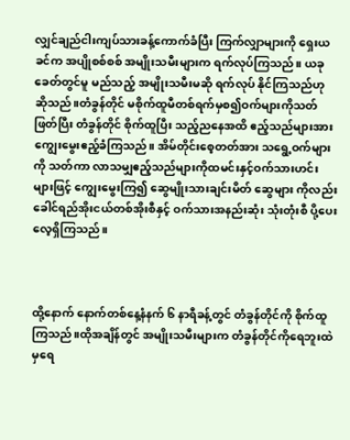လျှင်ချည်ငါးကျပ်သားခန့်ကောက်ခံပြီး ကြက်လျှာများကို ရှေးယခင်က အပျိုစစ်စစ် အမျိုးသမီးများက ရက်လုပ်ကြသည်။ ယခုခေတ်တွင်မူ မည်သည့် အမျိုးသမီးမဆို ရက်လုပ် နိုင်ကြသည်ဟု ဆိုသည်။တံခွန်တိုင် မစိုက်ထူမီတစ်ရက်မှစ၍ဝက်များကိုသတ်ဖြတ်ပြီး တံခွန်တိုင် စိုက်ထူပြီး သည့်ညနေအထိ ဧည့်သည်များအား ကျွေးမွေးဧည့်ခံကြသည်။ အိမ်တိုင်းစေ့တတ်အား သရွေ့ဝက်များကို သတ်ကာ လာသမျှဧည့်သည်များကိုထမင်းနှင့်ဝက်သားဟင်းများဖြင့် ကျွေးမွေးကြ၍ ဆွေမျိုးသားချင်းမိတ် ဆွေများ ကိုလည်းခေါင်ရည်အိုးငယ်တစ်အိုးစီနှင့် ဝက်သားအနည်းဆုံး သုံးတုံးစီ ပို့ပေးလေ့ရှိကြသည်။



ထို့နောက် နောက်တစ်နေ့နံနက် ၆ နာရီခန့်တွင် တံခွန်တိုင်ကို စိုက်ထူကြသည်။ထိုအချိန်တွင် အမျိုးသမီးများက တံခွန်တိုင်ကိုရေဘူးထဲမှရေ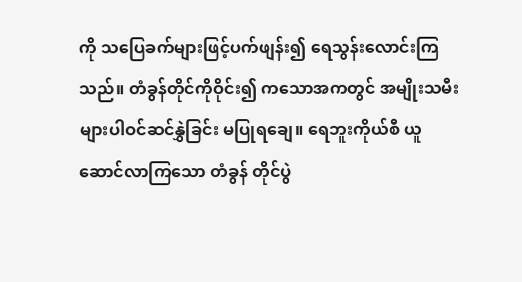ကို သပြေခက်များဖြင့်ပက်ဖျန်း၍ ရေသွန်းလောင်းကြသည်။ တံခွန်တိုင်ကိုဝိုင်း၍ ကသောအကတွင် အမျိုးသမီးများပါဝင်ဆင်နွှဲခြင်း မပြုရချေ။ ရေဘူးကိုယ်စီ ယူဆောင်လာကြသော တံခွန် တိုင်ပွဲ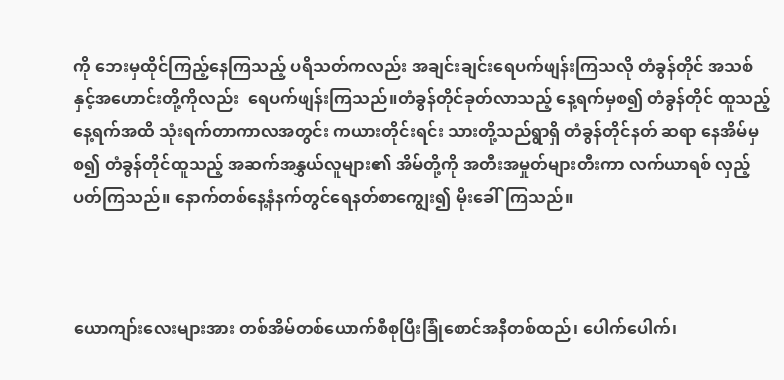ကို ဘေးမှထိုင်ကြည့်နေကြသည့် ပရိသတ်ကလည်း အချင်းချင်းရေပက်ဖျန်းကြသလို တံခွန်တိုင် အသစ်နှင့်အဟောင်းတို့ကိုလည်း  ရေပက်ဖျန်းကြသည်။တံခွန်တိုင်ခုတ်လာသည့် နေ့ရက်မှစ၍ တံခွန်တိုင် ထူသည့်နေ့ရက်အထိ သုံးရက်တာကာလအတွင်း ကယားတိုင်းရင်း သားတို့သည်ရွာရှိ တံခွန်တိုင်နတ် ဆရာ နေအိမ်မှစ၍ တံခွန်တိုင်ထူသည့် အဆက်အနွှယ်လူများ၏ အိမ်တို့ကို အတီးအမှုတ်များတီးကာ လက်ယာရစ် လှည့်ပတ်ကြသည်။ နောက်တစ်နေ့နံနက်တွင်ရေနတ်စာကျွေး၍ မိုးခေါ်ကြသည်။



ယောကျာ်းလေးများအား တစ်အိမ်တစ်ယောက်စီစုပြီးခြုံစောင်အနီတစ်ထည်၊ ပေါက်ပေါက်၊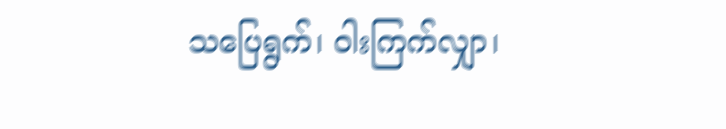သပြေရွက်၊ ဝါးကြက်လျှာ၊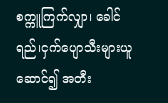စက္ကူကြက်လျှာ၊ ခေါင်ရည်၊ငှက်ပျောသီးများယူဆောင်၍ အတီး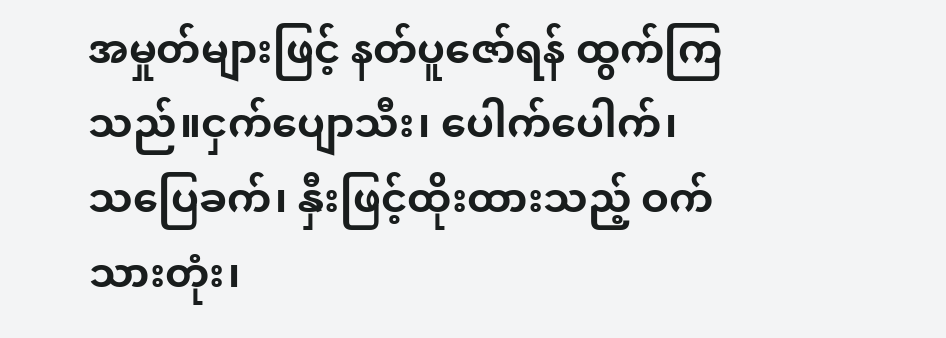အမှုတ်များဖြင့် နတ်ပူဇော်ရန် ထွက်ကြသည်။ငှက်ပျောသီး၊ ပေါက်ပေါက်၊ သပြေခက်၊ နှီးဖြင့်ထိုးထားသည့် ဝက်သားတုံး၊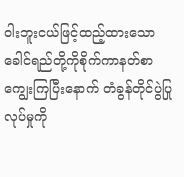ဝါးဘူးငယ်ဖြင့်ထည့်ထားသော ခေါင်ရည်တို့ကိုစိုက်ကာနတ်စာကျွေးကြပြီးနောက် တံခွန်တိုင်ပွဲပြုလုပ်မှုကို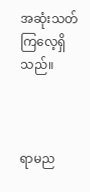အဆုံးသတ်ကြလေ့ရှိသည်။



ရာမည